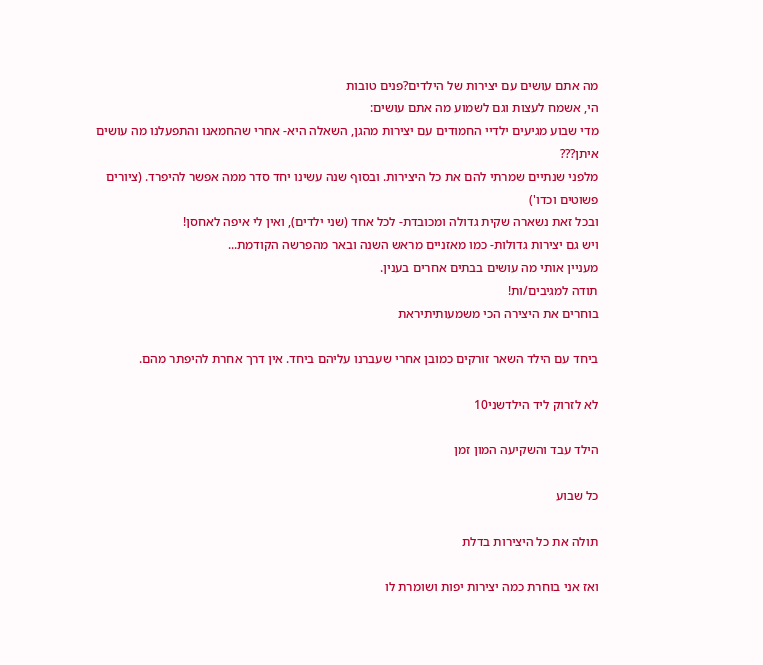מה אתם עושים עם יצירות של הילדים?פנים טובות
הי, אשמח לעצות וגם לשמוע מה אתם עושים:
מדי שבוע מגיעים ילדיי החמודים עם יצירות מהגן, השאלה היא- אחרי שהחמאנו והתפעלנו מה עושים איתן???
מלפני שנתיים שמרתי להם את כל היצירות. ובסוף שנה עשינו יחד סדר ממה אפשר להיפרד. (ציורים פשוטים וכדו')
ובכל זאת נשארה שקית גדולה ומכובדת- לכל אחד (שני ילדים), ואין לי איפה לאחסן!
ויש גם יצירות גדולות- כמו מאזניים מראש השנה ובאר מהפרשה הקודמת...
מעניין אותי מה עושים בבתים אחרים בענין.
תודה למגיבים/ות!
בוחרים את היצירה הכי משמעותיתיראת

ביחד עם הילד השאר זורקים כמובן אחרי שעברנו עליהם ביחד. אין דרך אחרת להיפתר מהם.

לא לזרוק ליד הילדשני10

הילד עבד והשקיעה המון זמן

כל שבוע

תולה את כל היצירות בדלת

ואז אני בוחרת כמה יצירות יפות ושומרת לו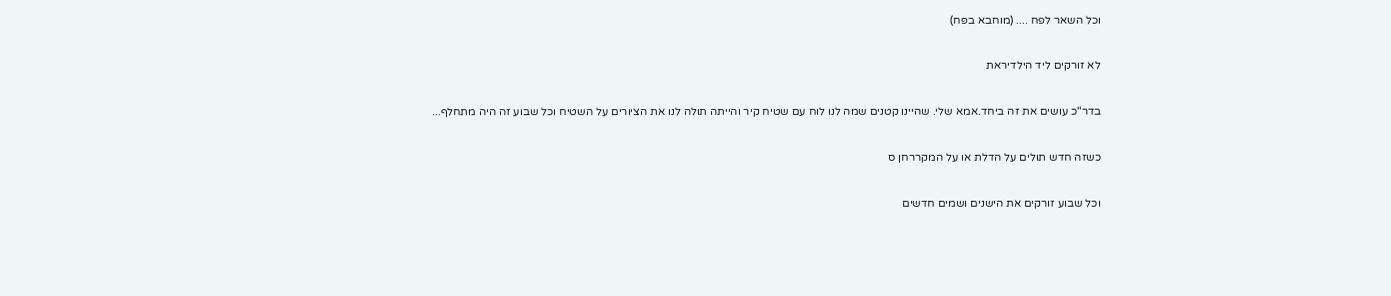וכל השאר לפח .... (מוחבא בפח)

לא זורקים ליד הילדיראת

בדר"כ עושים את זה ביחד.אמא שלי. שהיינו קטנים שמה לנו לוח עם שטיח קיר והייתה תולה לנו את הציורים על השטיח וכל שבוע זה היה מתחלף...

כשזה חדש תולים על הדלת או על המקררחן ס

וכל שבוע זורקים את הישנים ושמים חדשים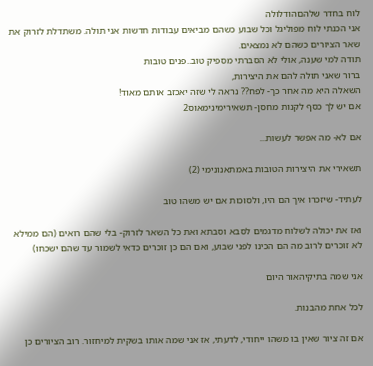לוח בחדר שלהםהודלולה
אני הכנתי לוח מפוליגל וכל שבוע כשהם מביאים עבודות חדשות אני תולה. משתדלת לזרוק את שאר הציורים כשהם לא נמצאים.
תודה למי שענה, אולי לא הסברתי מספיק טוב..פנים טובות
ברור שאני תולה להם את היצירות,
השאלה היא מה אחר כך- לפח?? נראה לי שזה יאכזב אותם מאוד!
אם יש לך כסף לקנות מחסן- תשאירימינימאוס2

אם לא- מה אפשר לעשות...

תשאירי את היצירות הטובות באמתאנונימי (2)

לעתיד- שיזכרו איך הם היו, ולסוכות אם יש משהו טוב

ואז את יכולה לשלוח מדגמים לסבא וסבתא ואת כל השאר לזרוק- בלי שהם רואים (הם ממילא לא זוכרים לרוב מה הם הכינו לפני שבוע, ואם הם כן זוכרים כדאי לשמור עד שהם ישכחו)

אני שמה בתיקיהאור היום

לכל אחת מהבנות.

אם זה ציור שאין בו משהו ייחודי, לדעתי, אז אני שמה אותו בשקית למיחזור. רוב הציורים כן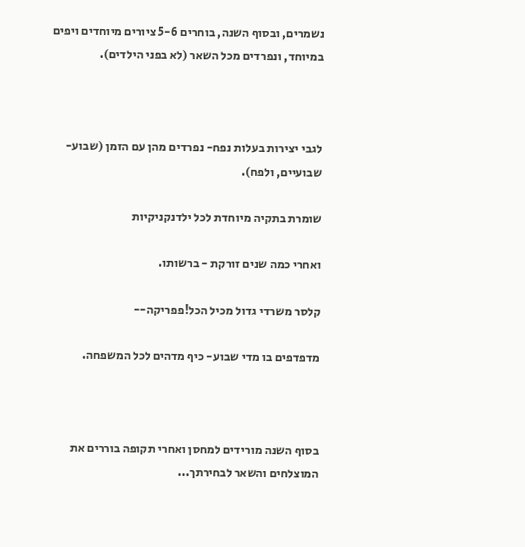נשמרים, ובסוף השנה, בוחרים 5-6 ציורים מיוחדים ויפים במיוחד, ונפרדים מכל השאר (לא בפני הילדים).



לגבי יצירות בעלות נפח- נפרדים מהן עם הזמן (שבוע-שבועיים, ולפח).

שומרת בתקיה מיוחדת לכל ילדנקניקיות

ואחרי כמה שנים זורקת - ברשותו.

קלסר משרדי גדול מכיל הכל!פפריקה--

מדפדפים בו מדי שבוע- כיף מדהים לכל המשפחה.



בסוף השנה מורידים למחסן ואחרי תקופה בוררים את המוצלחים והשאר לבחירתך...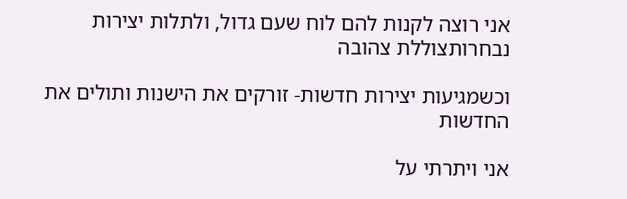אני רוצה לקנות להם לוח שעם גדול, ולתלות יצירות נבחרותצוללת צהובה

וכשמגיעות יצירות חדשות- זורקים את הישנות ותולים את החדשות

אני ויתרתי על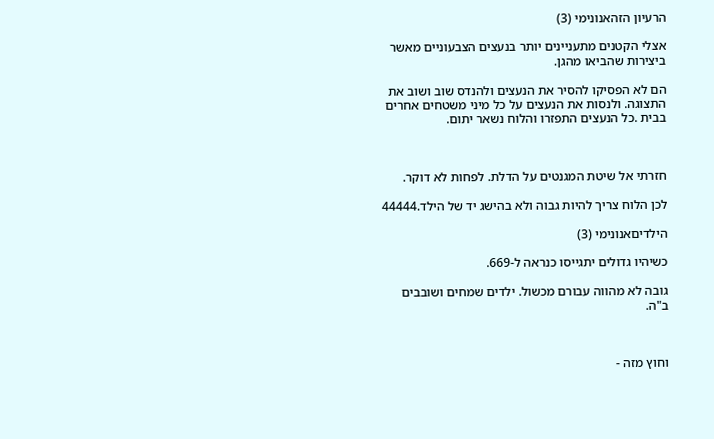הרעיון הזהאנונימי (3)

אצלי הקטנים מתעניינים יותר בנעצים הצבעוניים מאשר ביצירות שהביאו מהגן.

הם לא הפסיקו להסיר את הנעצים ולהנדס שוב ושוב את התצוגה. ולנסות את הנעצים על כל מיני משטחים אחרים בבית .כל הנעצים התפזרו והלוח נשאר יתום.



חזרתי אל שיטת המגנטים על הדלת. לפחות לא דוקר.

לכן הלוח צריך להיות גבוה ולא בהישג יד של הילד.44444

הילדיםאנונימי (3)

כשיהיו גדולים יתגייסו כנראה ל-669.

גובה לא מהווה עבורם מכשול. ילדים שמחים ושובבים ב"ה.



וחוץ מזה -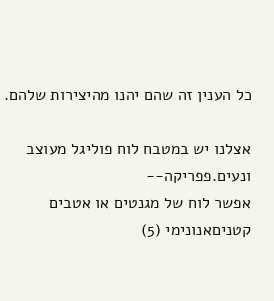כל הענין זה שהם יהנו מהיצירות שלהם.

אצלנו יש במטבח לוח פוליגל מעוצב ונעים.פפריקה--
אפשר לוח של מגנטים או אטבים קטניםאנונימי (5)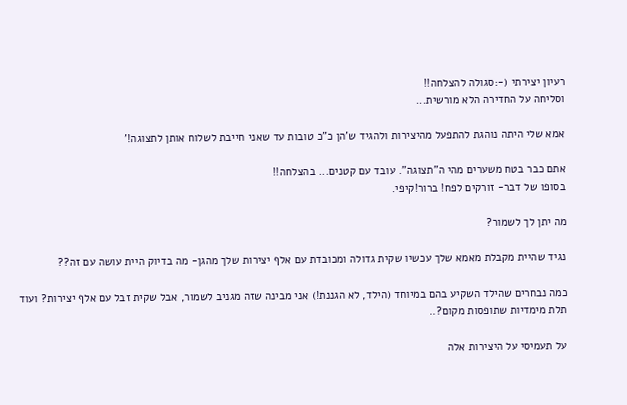רעיון יצירתי (-:סגולה להצלחה!!
וסליחה על החדירה הלא מורשית...

אמא שלי היתה נוהגת להתפעל מהיצירות ולהגיד ש'הן כ"כ טובות עד שאני חייבת לשלוח אותן לתצוגה!'

אתם כבר בטח משערים מהי ה"תצוגה". עובד עם קטנים... בהצלחה!!
בסופו של דבר- זורקים לפח! ברור!קיפי.

מה יתן לך לשמור?

נגיד שהיית מקבלת מאמא שלך עכשיו שקית גדולה ומכובדת עם אלף יצירות שלך מהגן- מה בדיוק היית עושה עם זה??

כמה נבחרים שהילד השקיע בהם במיוחד (הילד, לא הגננת!) אני מבינה שזה מגניב לשמור, אבל שקית זבל עם אלף יצירות? ועוד תלת מימדיות שתופסות מקום?..

על תעמיסי על היצירות אלה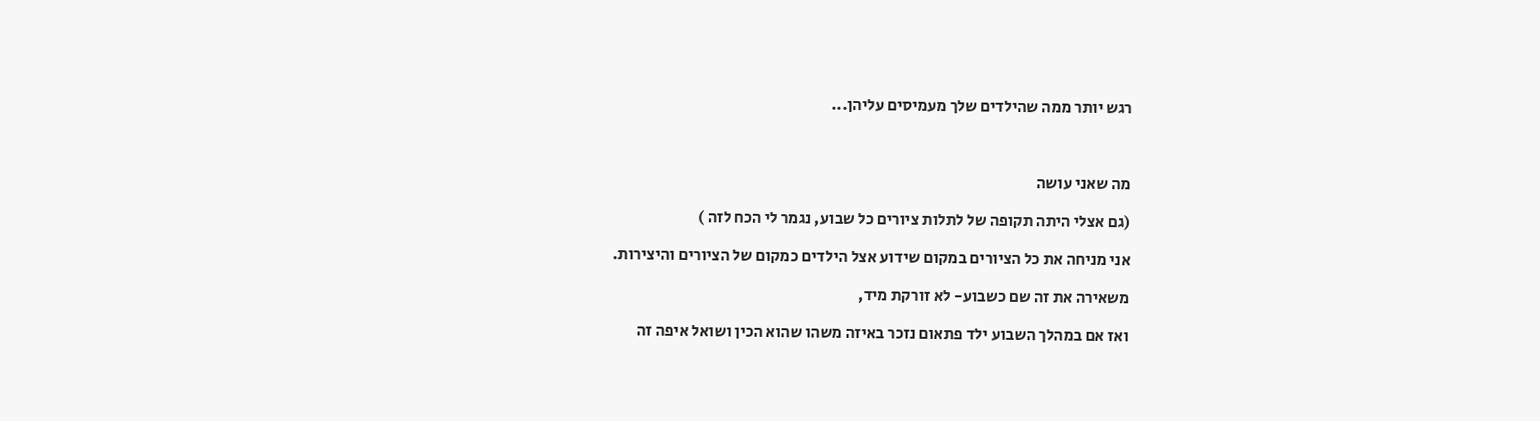רגש יותר ממה שהילדים שלך מעמיסים עליהן...



מה שאני עושה

(גם אצלי היתה תקופה של לתלות ציורים כל שבוע, נגמר לי הכח לזה )

אני מניחה את כל הציורים במקום שידוע אצל הילדים כמקום של הציורים והיצירות.

משאירה את זה שם כשבוע- לא זורקת מיד,

ואז אם במהלך השבוע ילד פתאום נזכר באיזה משהו שהוא הכין ושואל איפה זה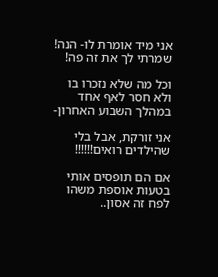אני מיד אומרת לו- הנה! שמרתי לך את זה פה!

וכל מה שלא נזכרו בו ולא חסר לאף אחד במהלך השבוע האחרון-

אני זורקת, אבל בלי שהילדים רואים!!!!!!

אם הם תופסים אותי בטעות אוספת משהו לפח זה אסון..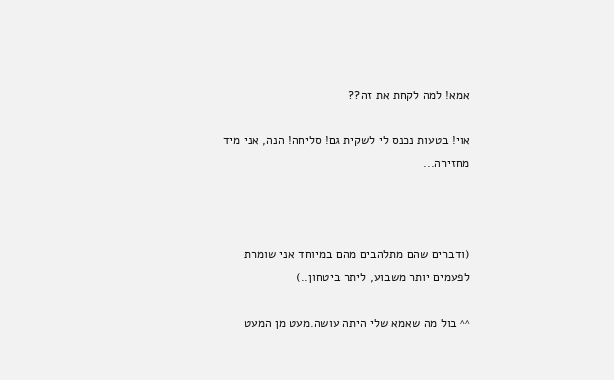אמא! למה לקחת את זה??

אוי! בטעות נכנס לי לשקית גם! סליחה! הנה, אני מיד מחזירה...



(ודברים שהם מתלהבים מהם במיוחד אני שומרת לפעמים יותר משבוע, ליתר ביטחון..)

^^ בול מה שאמא שלי היתה עושה.מעט מן המעט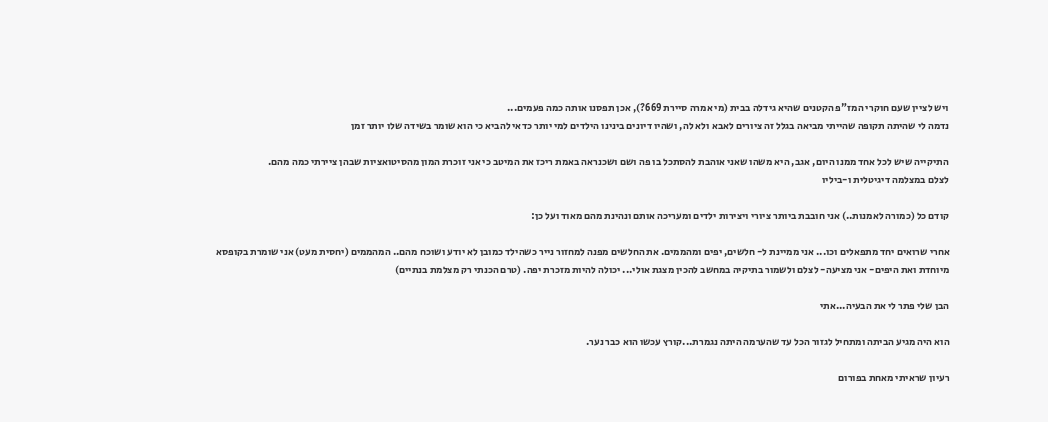ויש לציין שעם חוקרי המז"פ הקטנים שהיא גידלה בבית (מי אמרה סיירת 669?), אכן תפסנו אותה כמה פעמים...
נדמה לי שהיתה תקופה שהייתי מביאה בגלל זה ציורים לאבא ולא לה, ושהיו דיונים בינינו הילדים למי יותר כדאי להביא כי הוא שומר בשידה שלו יותר זמן

התיקייה שיש לכל אחד ממנו היום, אגב, היא משהו שאני אוהבת להסתכל בו פה ושם ושכנראה באמת ריכז את המיטב כי אני זוכרת המון מהסיטואציות שבהן ציירתי כמה מהם.
לצלם במצלמה דיגיטלית ו-ביליו

קודם כל (כמורה לאמנות..) אני חובבת ביותר ציורי ויצירות ילדים ומעריכה אותם ונהינת מהם מאוד ועל כן:

אחרי שרואים יחד מתפאלים וכו... אני ממיינת ל- חלשים, יפים ומהממים. את החלשים מפנה למחזור נייר כשהילד כמובן לא יודע ושוכח מהם.. המהממים (יחסית מעט) אני שומרת בקופסא מיוחדת ואת היפים- אני מציעה- לצלם ולשמור בתיקיה במחשב להכין מצגת אולי... יכולה להיות מזכרת יפה. (טרם הכנתי רק מצלמת בנתיים)

הבן שלי פתר לי את הבעיה...אתי

הוא היה מגיע הביתה ומתחיל לגזור הכל עד שהערמה היתה נגמרת...קורץ עכשו הוא כבר נער.

רעיון שראיתי מאחת בפורום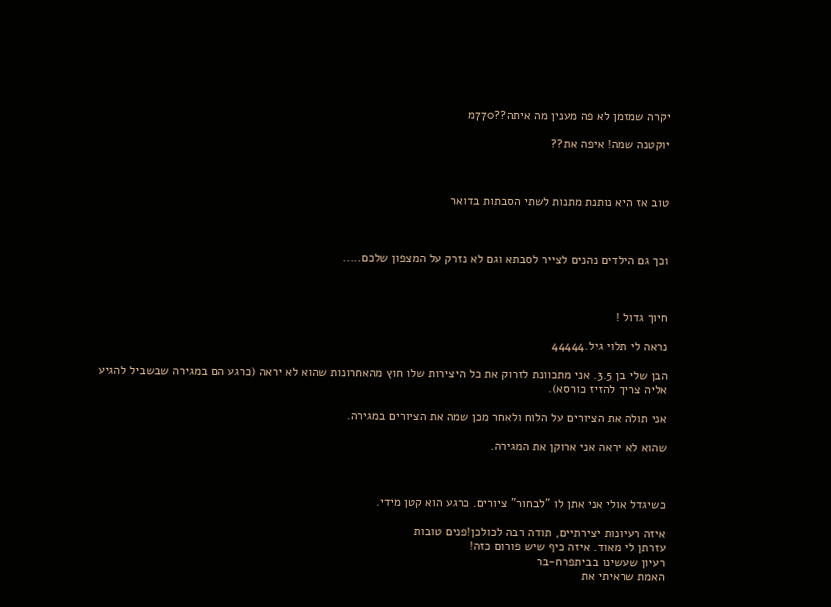יקרה שמזמן לא פה מענין מה איתה??770מ

יוקטנה שמה! איפה את??



טוב אז היא נותנת מתנות לשתי הסבתות בדואר



וכך גם הילדים נהנים לצייר לסבתא וגם לא נזרק על המצפון שלכם.....



חיוך גדול !

נראה לי תלוי גיל.44444

הבן שלי בן 3.5. אני מתכוונת לזרוק את כל היצירות שלו חוץ מהאחרונות שהוא לא יראה (כרגע הם במגירה שבשביל להגיע אליה צריך להזיז כורסא).

אני תולה את הציורים על הלוח ולאחר מכן שמה את הציורים במגירה.

שהוא לא יראה אני ארוקן את המגירה.



כשיגדל אולי אני אתן לו "לבחור" ציורים. כרגע הוא קטן מידי.

איזה רעיונות יצירתיים, תודה רבה לכולכן!פנים טובות
עזרתן לי מאוד. איזה כיף שיש פורום כזה!
רעיון שעשינו בביתפרח-בר
האמת שראיתי את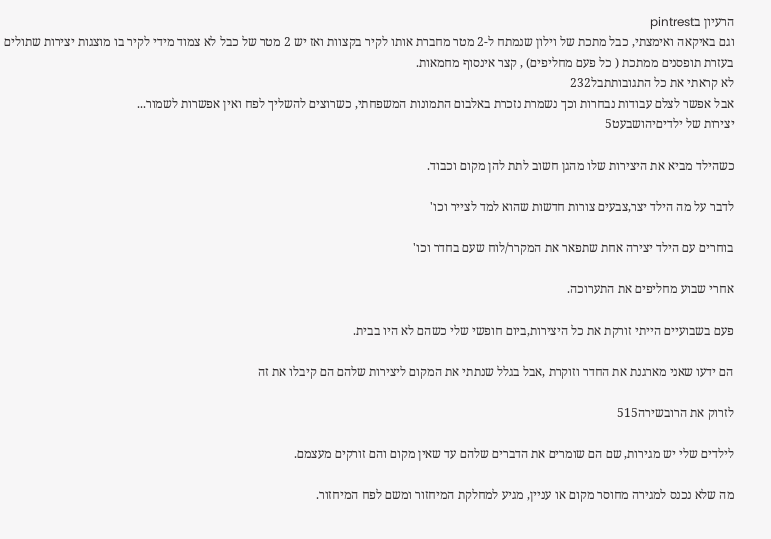הרעיון בpintrest
וגם באיקאה ואימצתי, כבל מתכת של וילון שנמתח ל-2 מטר מחברת אותו לקיר בקצוות ואז יש 2 מטר של כבל לא צמוד מידי לקיר בו מוצגות יצירות שתולים בעזרת תופסנים ממתכת ( כל פעם מחליפים) , קצר אינסוף מחמאות.
לא קראתי את כל התגובותתבל232
אבל אפשר לצלם עבודות נבחרות וכך נשמרת נזכרת באלבום התמונות המשפחתי, כשרוצים להשליך לפח ואין אפשרות לשמור...
יצירות של ילדיםיהושבעט5

כשהילד מביא את היצירות שלו מהגן חשוב לתת להן מקום וכבוד.

לדבר על מה הילד יצר,צבעים צורות חדשות שהוא למד לצייר וכו'

בוחרים עם הילד יצירה אחת שתפאר את המקרר/לוח שעם בחדר וכו'

אחרי שבוע מחליפים את התערוכה.

פעם בשבועיים הייתי זורקת את כל היצירות,ביום חופשי שלי כשהם לא היו בבית.

הם ידעו שאני מארגנת את החדר וזוקרת ,אבל בגלל שנתתי את המקום ליצירות שלהם הם קיבלו את זה

לזרוק את הרובשירה515

לילדים שלי יש מגירות, שם הם שומרים את הדברים שלהם עד שאין מקום והם זורקים מעצמם.

מה שלא נכנס למגירה מחוסר מקום או עניין, מגיע למחלקת המיחזור ומשם לפח המיחזור.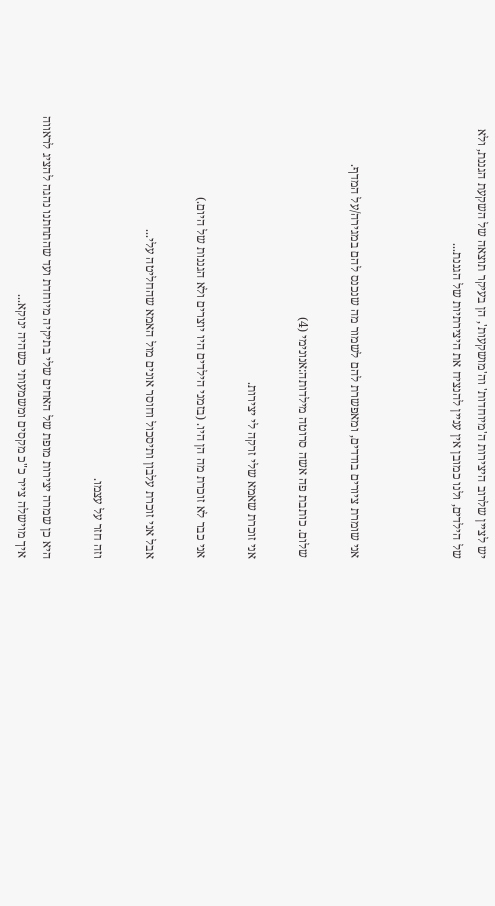יש לציין שלרוב היצירות ה'מיוחדות' וה'מושקעות', הן בעיקר תוצאה של השקעת הגננת, ולא של הילדים, ולנו כמובן אין עניין להנציח את היצירתיות של הגננת...



אני שומרת ציורים בודדים, ומאפשרת להם לשמור מה שנכנס להם במגירה/על המדף.

שלום. כותבת פה אשה סרוטה מילדותה:אנונימי (4)

אני זוכרת שאמא שלי זרקה לי יצירות.

אני כבר לא זוכרת מה הן היו. (בזמני הילדים היו יוצרים ולא הגננות של היום.)

אבל אני זוכרת עלבון ותיסכול וחוסר אונים מול האמא שהחליטה עלי...

וזה חזר על עצמו.

היא כן שמרה יצירות מופת של האחים שלי בתיקיה מיוחדת ועד שהתחתנו נהגה להציג לראווה איך מוישלה צייר כ"כ מקסים ומשמעותי כשהיה ינוקא...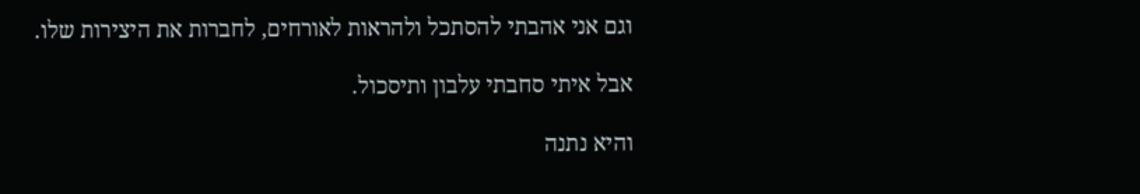וגם אני אהבתי להסתכל ולהראות לאורחים, לחברות את היצירות שלו.

אבל איתי סחבתי עלבון ותיסכול.

והיא נתנה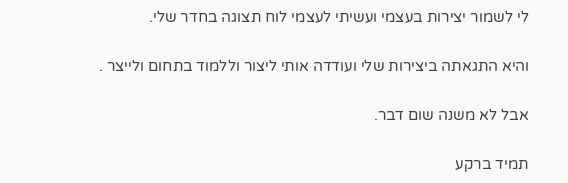לי לשמור יצירות בעצמי ועשיתי לעצמי לוח תצוגה בחדר שלי.

והיא התגאתה ביצירות שלי ועודדה אותי ליצור וללמוד בתחום ולייצר .

אבל לא משנה שום דבר.

תמיד ברקע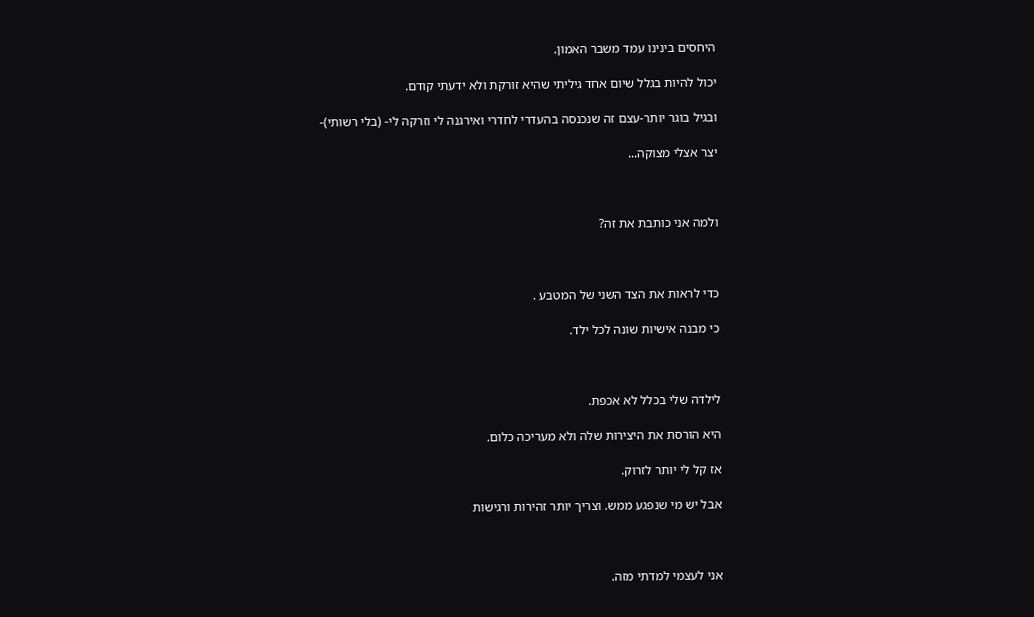היחסים בינינו עמד משבר האמון.

יכול להיות בגלל שיום אחד גיליתי שהיא זורקת ולא ידעתי קודם.

ובגיל בוגר יותר-עצם זה שנכנסה בהעדרי לחדרי ואירגנה לי וזרקה לי- (בלי רשותי)-

יצר אצלי מצוקה...



ולמה אני כותבת את זה?



כדי לראות את הצד השני של המטבע .

כי מבנה אישיות שונה לכל ילד.



לילדה שלי בכלל לא אכפת.

היא הורסת את היצירות שלה ולא מעריכה כלום.

אז קל לי יותר לזרוק.

אבל יש מי שנפגע ממש. וצריך יותר זהירות ורגישות



אני לעצמי למדתי מזה.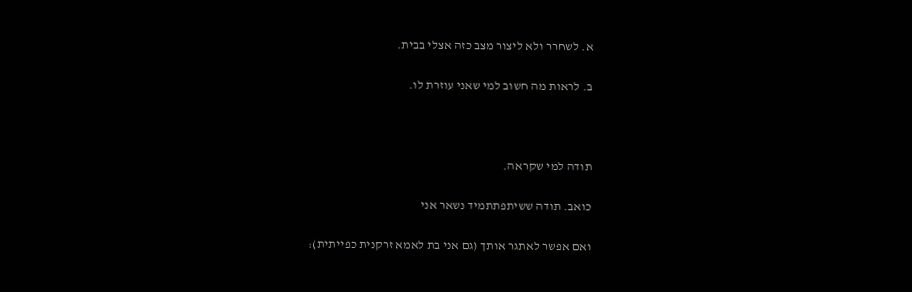א. לשחרר ולא ליצור מצב כזה אצלי בבית.

ב. לראות מה חשוב למי שאני עוזרת לו.



תודה למי שקראה.

כואב. תודה ששיתפתתמיד נשאר אני

ואם אפשר לאתגר אותך (גם אני בת לאמא זרקנית כפייתית):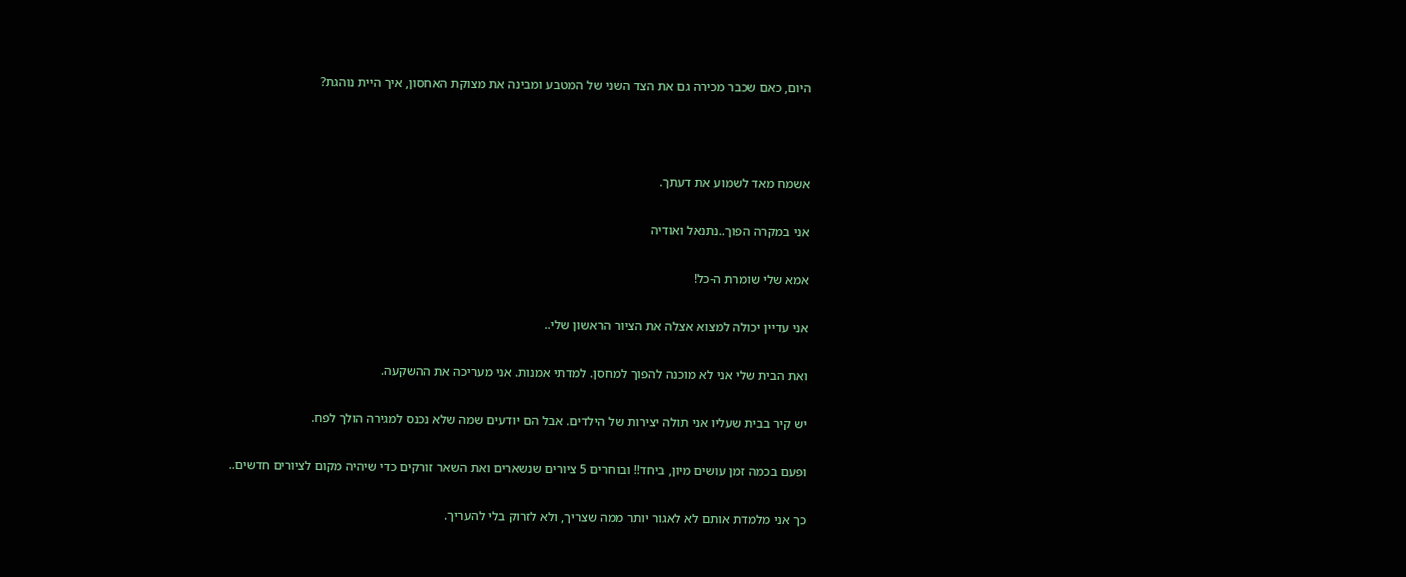היום, כאם שכבר מכירה גם את הצד השני של המטבע ומבינה את מצוקת האחסון, איך היית נוהגת?



אשמח מאד לשמוע את דעתך.

אני במקרה הפוך..נתנאל ואודיה

אמא שלי שומרת ה-כל!

אני עדיין יכולה למצוא אצלה את הציור הראשון שלי..

ואת הבית שלי אני לא מוכנה להפוך למחסן. למדתי אמנות. אני מעריכה את ההשקעה.

יש קיר בבית שעליו אני תולה יצירות של הילדים. אבל הם יודעים שמה שלא נכנס למגירה הולך לפח.

ופעם בכמה זמן עושים מיון, ביחד!! ובוחרים 5 ציורים שנשארים ואת השאר זורקים כדי שיהיה מקום לציורים חדשים..

כך אני מלמדת אותם לא לאגור יותר ממה שצריך, ולא לזרוק בלי להעריך.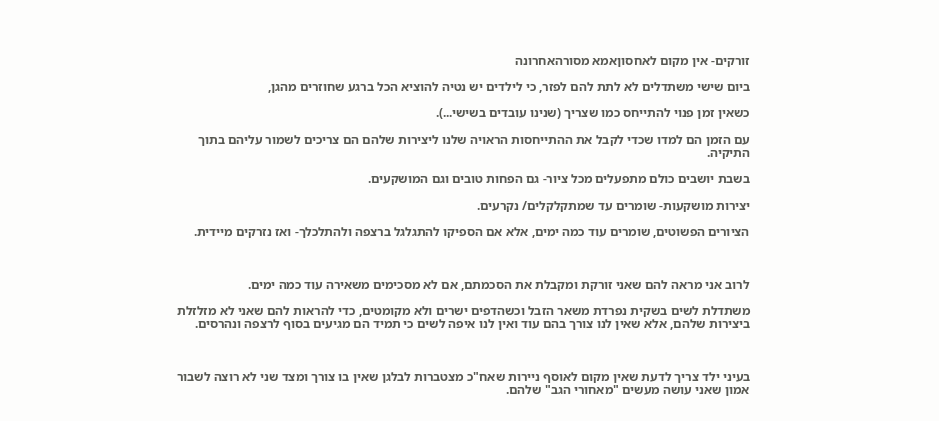זורקים- אין מקום לאחסוןאמא מסורהאחרונה

ביום שישי משתדלים לא לתת להם לפזר, כי לילדים יש נטיה להוציא הכל ברגע שחוזרים מהגן,

כשאין זמן פנוי להתייחס כמו שצריך (שנינו עובדים בשישי...).

עם הזמן הם למדו שכדי לקבל את ההתייחסות הראויה שלנו ליצירות שלהם הם צריכים לשמור עליהם בתוך התיקיה.

בשבת יושבים כולם מתפעלים מכל ציור- גם הפחות טובים וגם המושקעים.

יצירות מושקעות- שומרים עד שמתקלקלים/ נקרעים.

הציורים הפשוטים, שומרים עוד כמה ימים, אלא אם הספיקו להתגלגל ברצפה ולהתלכלך- ואז נזרקים מיידית.



לרוב אני מראה להם שאני זורקת ומקבלת את הסכמתם, אם לא מסכימים משאירה עוד כמה ימים.

משתדלת לשים בשקית נפרדת משאר הזבל וכשהדפים ישרים ולא מקומטים, כדי להראות להם שאני לא מזלזלת ביצירות שלהם, אלא שאין לנו צורך בהם עוד ואין לנו איפה לשים כי תמיד הם מגיעים בסוף לרצפה ונהרסים.



בעיני ילד צריך לדעת שאין מקום לאוסף ניירות שאח"כ מצטברות לבלגן שאין בו צורך ומצד שני לא רוצה לשבור אמון שאני עושה מעשים "מאחורי הגב" שלהם.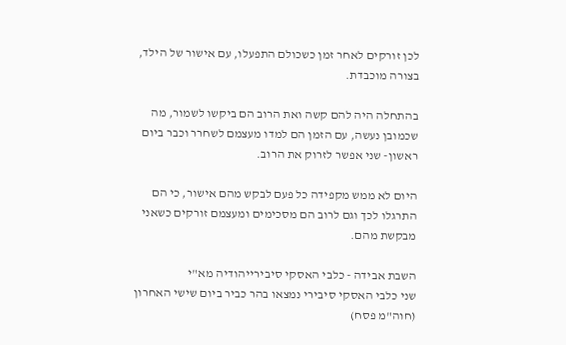לכן זורקים לאחר זמן כשכולם התפעלו, עם אישור של הילד, בצורה מוכבדת.

בהתחלה היה להם קשה ואת הרוב הם ביקשו לשמור, מה שכמובן נעשה, עם הזמן הם למדו מעצמם לשחרר וכבר ביום ראשון- שני אפשר לזרוק את הרוב.

היום לא ממש מקפידה כל פעם לבקש מהם אישור, כי הם התרגלו לכך וגם לרוב הם מסכימים ומעצמם זורקים כשאני מבקשת מהם.

השבת אבידה - כלבי האסקי סיבירייהודיה מא"י
שני כלבי האסקי סיבירי נמצאו בהר כביר ביום שישי האחרון (חוה"מ פסח)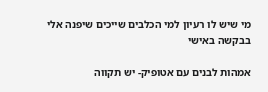מי שיש לו רעיון למי הכלבים שייכים שיפנה אלי בבקשה באישי

אמהות לבנים עם אטופיק- יש תקווה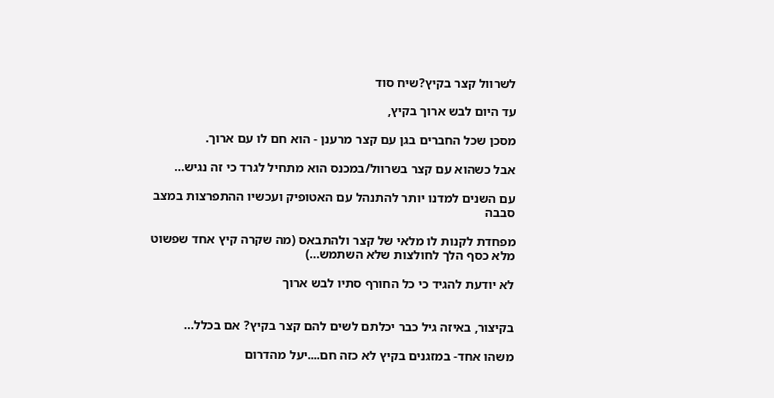לשרוול קצר בקיץ?שיח סוד

עד היום לבש ארוך בקיץ,

מסכן שכל החברים בגן עם קצר מרענן - הוא חם לו עם ארוך.

אבל כשהוא עם קצר בשרוול/במכנס הוא מתחיל לגרד כי זה נגיש…

עם השנים למדנו יותר להתנהל עם האטופיק ועכשיו ההתפרצות במצב סבבה

מפחדת לקנות לו מלאי של קצר ולהתבאס (מה שקרה קיץ אחד שפשוט מלא כסף הלך לחולצות שלא השתמש…)

לא יודעת להגיד כי כל החורף סתיו לבש ארוך


בקיצור, באיזה גיל כבר יכלתם לשים להם קצר בקיץ? אם בכלל…

משהו אחד- במזגנים בקיץ לא כזה חם....יעל מהדרום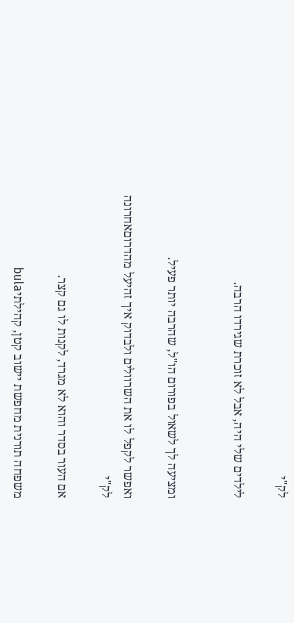לק"י

לילדים שלי היה, אבל לא זוכרת שגירדו הרבה.


ומציעה לך לשאול בפורום הו"ל, שהרבה יותר פעיל.

ואפשר לקפל לו את השרוולים ולבדוק איך זהיעל מהדרוםאחרונה
לק"י

אם העור בסדר והוא לא מגרד, לקנות לו גם קצר.

משפחה תורנית מחפשת יישוב קטן, קהילתיbula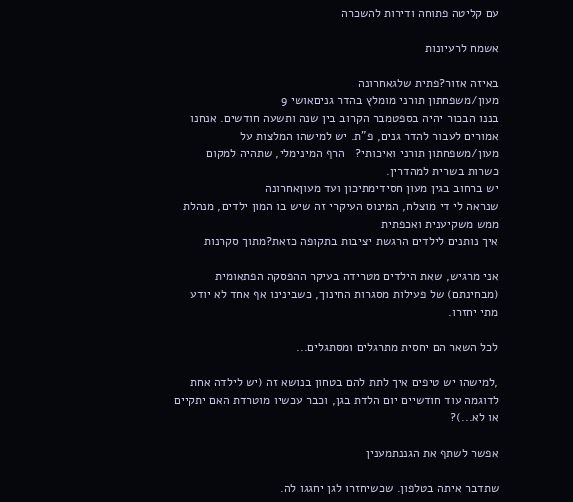עם קליטה פתוחה ודירות להשכרה

אשמח לרעיונות

באיזה אזור?פתית שלגאחרונה
מעון/משפחתון תורני מומלץ בהדר גניםאושי 9
בננו הבכור יהיה בספטמבר הקרוב בין שנה ותשעה חודשים. אנחנו אמורים לעבור להדר גנים, פ"ת. יש למישהו המלצות על מעון/משפחתון תורני ואיכותי?   הרף המינימלי, שתהיה למקום כשרות בשרית למהדרין.
יש ברחוב בגין מעון חסידימתיכון ועד מעוןאחרונה
שנראה לי די מוצלח, המינוס העיקרי זה שיש בו המון ילדים, מנהלת ממש משקיענית ואכפתית
איך נותנים לילדים הרגשת יציבות בתקופה כזאת?מתוך סקרנות

אני מרגיש, שאת הילדים מטרידה בעיקר ההפסקה הפתאומית (מבחינתם) של פעילות מסגרות החינוך, כשבינינו אף אחד לא יודע מתי יחזרו.

לכל השאר הם יחסית מתרגלים ומסתגלים...

,למישהו יש טיפים איך לתת להם בטחון בנושא זה (יש לילדה אחת לדוגמה עוד חודשיים יום הלדת בגן, וכבר עכשיו מוטרדת האם יתקיים או לא...)?

אפשר לשתף את הגננתמענין

שתדבר איתה בטלפון. שכשיחזרו לגן יחגגו לה.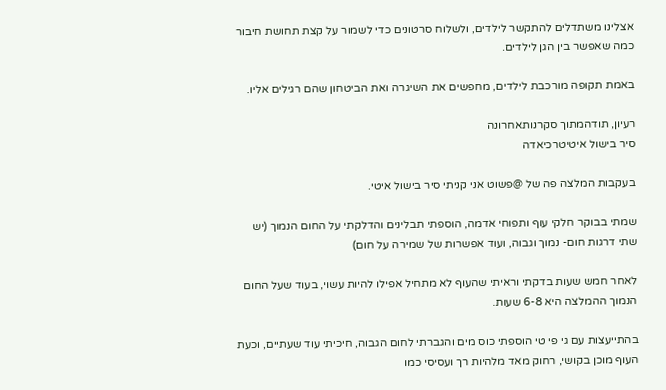אצלינו משתדלים להתקשר לילדים, ולשלוח סרטונים כדי לשמור על קצת תחושת חיבור כמה שאפשר בין הגן לילדים.

באמת תקופה מורכבת לילדים, מחפשים את השיגרה ואת הביטחון שהם רגילים אליו.

רעיון, תודהמתוך סקרנותאחרונה
סיר בישול איטיטרכיאדה

בעקבות המלצה פה של @פשוט אני קניתי סיר בישול איטי.

שמתי בבוקר חלקי עוף ותפוחי אדמה, הוספתי תבלינים והדלקתי על החום הנמוך (יש שתי דרגות חום- נמוך וגבוה, ועוד אפשרות של שמירה על חום)

לאחר חמש שעות בדקתי וראיתי שהעוף לא מתחיל אפילו להיות עשוי, בעוד שעל החום הנמוך ההמלצה היא 6-8 שעות.

בהתייעצות עם גי פי טי הוספתי כוס מים והגברתי לחום הגבוה, חיכיתי עוד שעתיים, וכעת העוף מוכן בקושי, רחוק מאד מלהיות רך ועסיסי כמו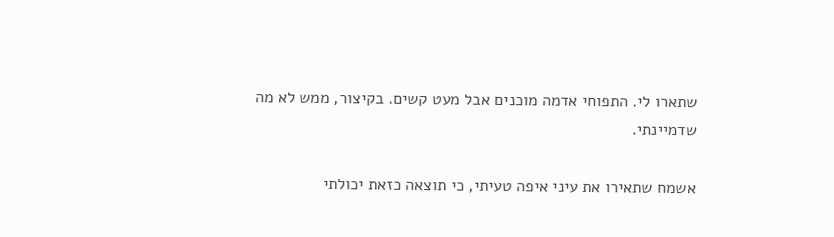שתארו לי. התפוחי אדמה מוכנים אבל מעט קשים. בקיצור, ממש לא מה שדמיינתי.

אשמח שתאירו את עיני איפה טעיתי, כי תוצאה כזאת יכולתי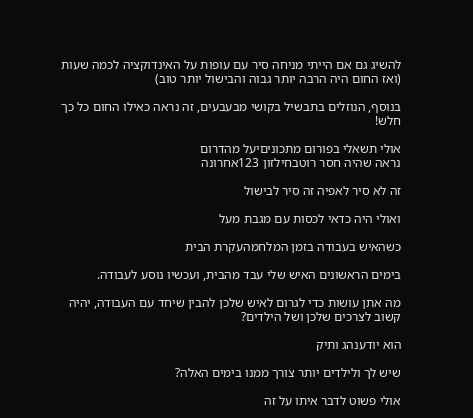להשיג גם אם הייתי מניחה סיר עם עופות על האינדוקציה לכמה שעות (ואז החום היה הרבה יותר גבוה והבישול יותר טוב)

בנוסף, הנוזלים בתבשיל בקושי מבעבעים, זה נראה כאילו החום כל כך חלש!

אולי תשאלי בפורום מתכוניםיעל מהדרום
נראה שהיה חסר רוטבחילזון 123אחרונה

זה לא סיר לאפיה זה סיר לבישול

ואולי היה כדאי לכסות עם מגבת מעל

כשהאיש בעבודה בזמן המלחמהעקרת הבית

בימים הראשונים האיש שלי עבד מהבית, ועכשיו נוסע לעבודה.

מה אתן עושות כדי לגרום לאיש שלכן להבין שיחד עם העבודה, יהיה קשוב לצרכים שלכן ושל הילדים?

הוא יודענהג ותיק

שיש לך ולילדים יותר צורך ממנו בימים האלה?

אולי פשוט לדבר איתו על זה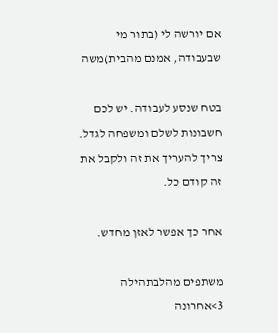אם יורשה לי (בתור מי שבעבודה, אמנם מהבית)משה

בטח שנסע לעבודה. יש לכם חשבונות לשלם ומשפחה לגדל. צריך להעריך את זה ולקבל את זה קודם כל.

אחר כך אפשר לאזן מחדש.

משתפים מהלבתהילה 3>אחרונה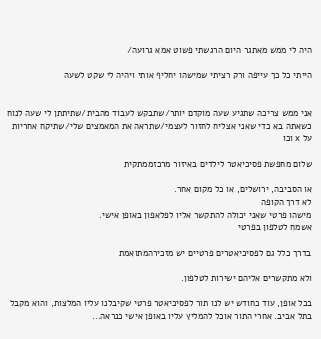היה לי ממש מאתגר היום הרגשתי פשוט אמא גרועה/

הייתי כל כך עייפה ורק רציתי שמישהו יחליף אותי ויהיה לי שקט לשעה


אני ממש צריכה שתגיע שעה מוקדם יותר/שתבקש לעבוד מהבית/שתיתתן לי שעה לנוח כשאתה בא כדי שאני אצליח לחזור לעצמי/שתראה את המאמצים שלי/שתיקח אחריות על x וכו

שלום מחפשת פסיכיאטר לילדים באיזור מרכזממתקית

או הסביבה, ירושלים, או כל מקום אחר.
לא דרך הקופה
מישהו פרטי שאני יכולה להתקשר אליו לפלאפון באופן אישי.
אשמח לטלפון בפרטי

בדרך כלל גם לפסיכיאטרים פרטיים יש מזכירהמתואמת

ולא מתקשרים אליהם ישירות לטלפון.

בכל אופן, עוד כחודש יש לנו תור לפסיכיאטר פרטי שקיבלנו עליו המלצות, והוא מקבל בתל אביב. אחרי התור אוכל להמליץ עליו באופן אישי כנראה...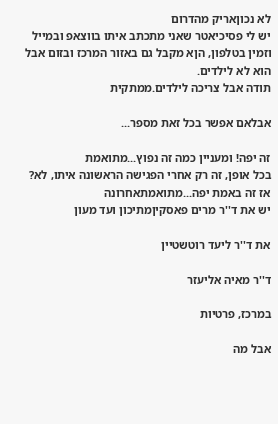לא נכוןאריק מהדרום
יש לי פסיכיאטר שאני מתכתב איתו בווצאפ ובמייל וזמין בטלפון, הןא מקבל גם באזור המרכז ובזום אבל הוא לא לילדים.
תודה אבל צריכה לילדים.ממתקית

אבלאם אפשר בכל זאת מספר...

זה יפה! ומעניין כמה זה נפוץ...מתואמת
בכל אופן, זה רק אחרי הפגישה הראשונה איתו, לא?
אז זה באמת יפה...מתואמתאחרונה
יש את ד''ר מרים פאסקיןמתיכון ועד מעון

את ד''ר ליעד רוטשטיין

ד''ר מאיה אליעזר

במרכז, פרטיות

אבל מה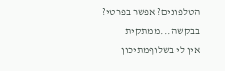הטלפונים? אפשר בפרטי? בבקשה...ממתקית
אין לי בשלוףמתיכון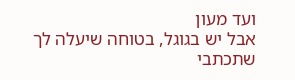ועד מעון
אבל יש בגוגל, בטוחה שיעלה לך שתכתבי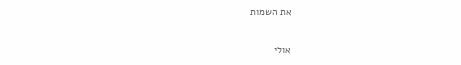את השמות

אולי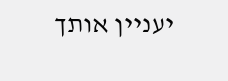יעניין אותך